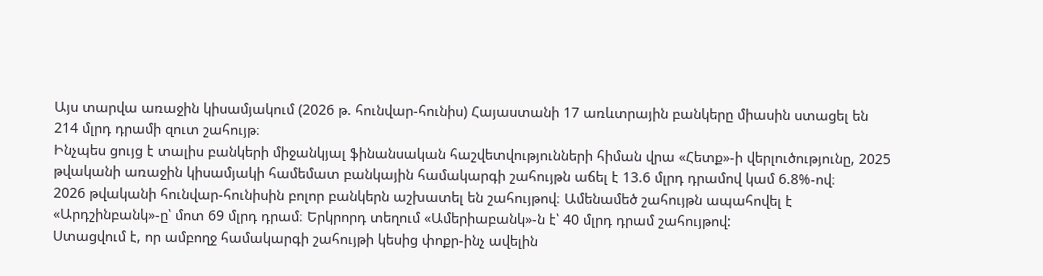Այս տարվա առաջին կիսամյակում (2026 թ. հունվար-հունիս) Հայաստանի 17 առևտրային բանկերը միասին ստացել են 214 մլրդ դրամի զուտ շահույթ։
Ինչպես ցույց է տալիս բանկերի միջանկյալ ֆինանսական հաշվետվությունների հիման վրա «Հետք»-ի վերլուծությունը, 2025 թվականի առաջին կիսամյակի համեմատ բանկային համակարգի շահույթն աճել է 13.6 մլրդ դրամով կամ 6.8%-ով։
2026 թվականի հունվար-հունիսին բոլոր բանկերն աշխատել են շահույթով։ Ամենամեծ շահույթն ապահովել է «Արդշինբանկ»-ը՝ մոտ 69 մլրդ դրամ։ Երկրորդ տեղում «Ամերիաբանկ»-ն է՝ 40 մլրդ դրամ շահույթով:
Ստացվում է, որ ամբողջ համակարգի շահույթի կեսից փոքր-ինչ ավելին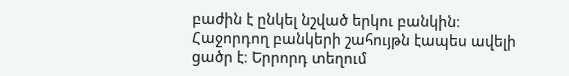բաժին է ընկել նշված երկու բանկին։
Հաջորդող բանկերի շահույթն էապես ավելի ցածր է։ Երրորդ տեղում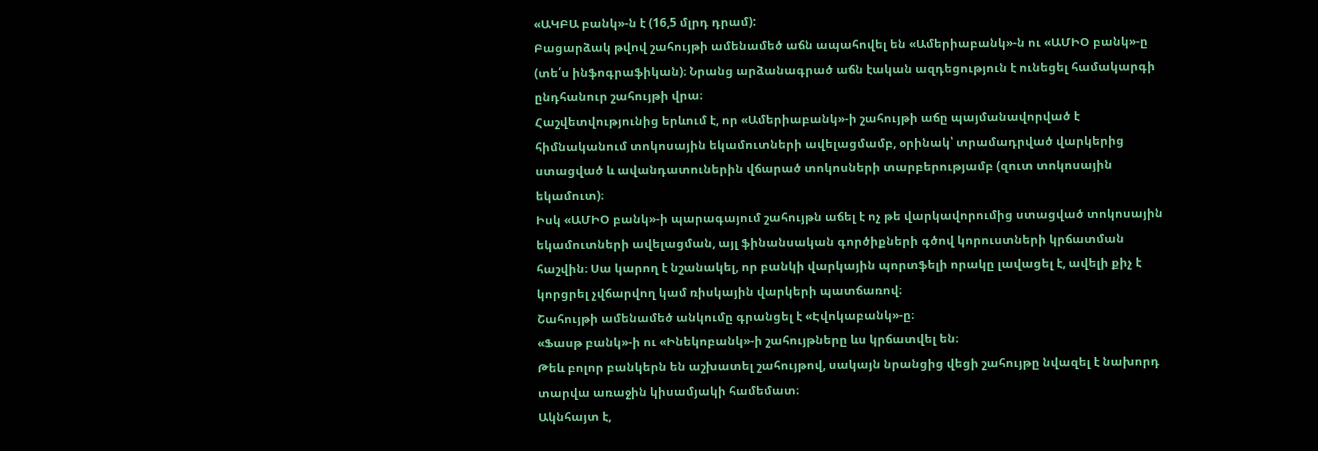«ԱԿԲԱ բանկ»-ն է (16,5 մլրդ դրամ):
Բացարձակ թվով շահույթի ամենամեծ աճն ապահովել են «Ամերիաբանկ»-ն ու «ԱՄԻՕ բանկ»-ը (տե՛ս ինֆոգրաֆիկան)։ Նրանց արձանագրած աճն էական ազդեցություն է ունեցել համակարգի ընդհանուր շահույթի վրա։
Հաշվետվությունից երևում է, որ «Ամերիաբանկ»-ի շահույթի աճը պայմանավորված է հիմնականում տոկոսային եկամուտների ավելացմամբ, օրինակ՝ տրամադրված վարկերից ստացված և ավանդատուներին վճարած տոկոսների տարբերությամբ (զուտ տոկոսային եկամուտ)։
Իսկ «ԱՄԻՕ բանկ»-ի պարագայում շահույթն աճել է ոչ թե վարկավորումից ստացված տոկոսային եկամուտների ավելացման, այլ ֆինանսական գործիքների գծով կորուստների կրճատման հաշվին։ Սա կարող է նշանակել, որ բանկի վարկային պորտֆելի որակը լավացել է, ավելի քիչ է կորցրել չվճարվող կամ ռիսկային վարկերի պատճառով։
Շահույթի ամենամեծ անկումը գրանցել է «Էվոկաբանկ»-ը։
«Ֆասթ բանկ»-ի ու «Ինեկոբանկ»-ի շահույթները ևս կրճատվել են։
Թեև բոլոր բանկերն են աշխատել շահույթով, սակայն նրանցից վեցի շահույթը նվազել է նախորդ տարվա առաջին կիսամյակի համեմատ։
Ակնհայտ է,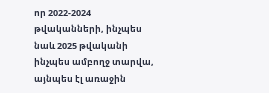որ 2022-2024 թվականների, ինչպես նաև 2025 թվականի ինչպես ամբողջ տարվա, այնպես էլ առաջին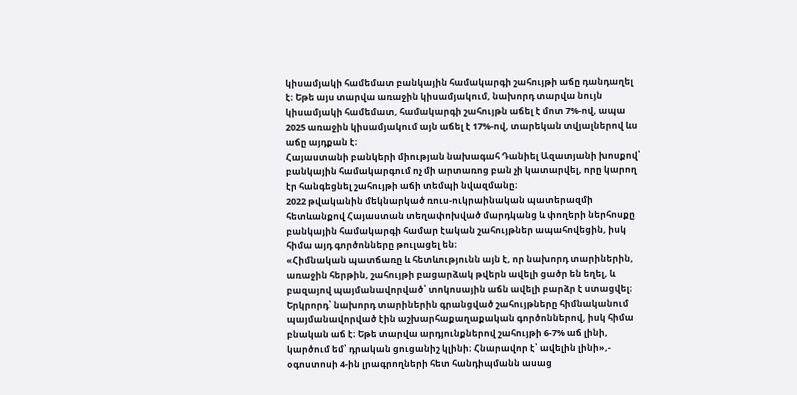կիսամյակի համեմատ բանկային համակարգի շահույթի աճը դանդաղել է։ Եթե այս տարվա առաջին կիսամյակում, նախորդ տարվա նույն կիսամյակի համեմատ, համակարգի շահույթն աճել է մոտ 7%-ով, ապա 2025 առաջին կիսամյակում այն աճել է 17%-ով, տարեկան տվյալներով ևս աճը այդքան է։
Հայաստանի բանկերի միության նախագահ Դանիել Ազատյանի խոսքով՝ բանկային համակարգում ոչ մի արտառոց բան չի կատարվել, որը կարող էր հանգեցնել շահույթի աճի տեմպի նվազմանը։
2022 թվականին մեկնարկած ռուս-ուկրաինական պատերազմի հետևանքով Հայաստան տեղափոխված մարդկանց և փողերի ներհոսքը բանկային համակարգի համար էական շահույթներ ապահովեցին, իսկ հիմա այդ գործոնները թուլացել են։
«Հիմնական պատճառը և հետևությունն այն է, որ նախորդ տարիներին, առաջին հերթին, շահույթի բացարձակ թվերն ավելի ցածր են եղել, և բազայով պայմանավորված՝ տոկոսային աճն ավելի բարձր է ստացվել։ Երկրորդ՝ նախորդ տարիներին գրանցված շահույթները հիմնականում պայմանավորված էին աշխարհաքաղաքական գործոններով, իսկ հիմա բնական աճ է։ Եթե տարվա արդյունքներով շահույթի 6-7% աճ լինի, կարծում եմ՝ դրական ցուցանիշ կլինի։ Հնարավոր է՝ ավելին լինի»,- օգոստոսի 4-ին լրագրողների հետ հանդիպմանն ասաց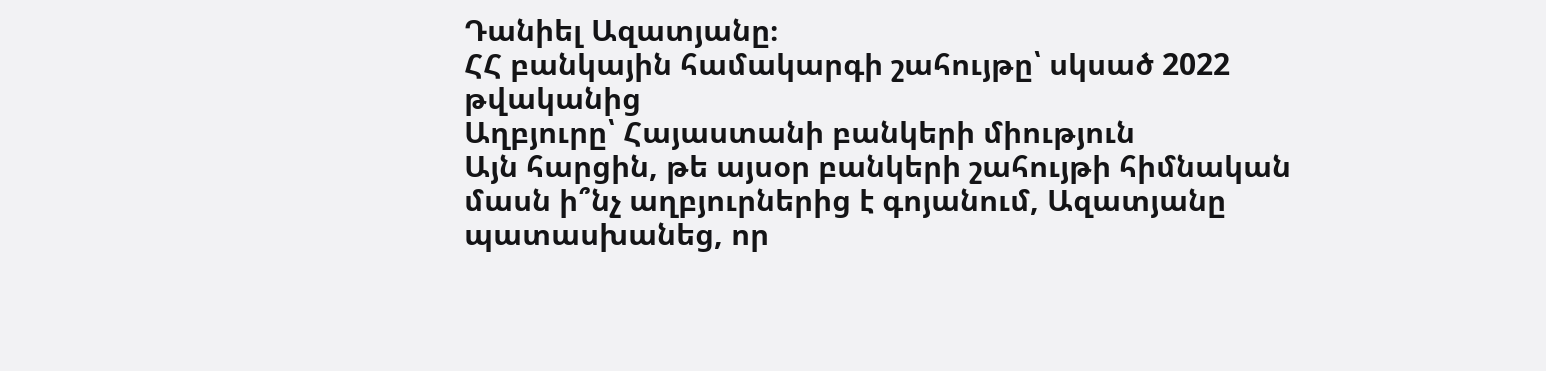Դանիել Ազատյանը։
ՀՀ բանկային համակարգի շահույթը՝ սկսած 2022 թվականից
Աղբյուրը՝ Հայաստանի բանկերի միություն
Այն հարցին, թե այսօր բանկերի շահույթի հիմնական մասն ի՞նչ աղբյուրներից է գոյանում, Ազատյանը պատասխանեց, որ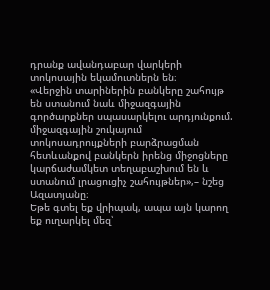դրանք ավանդաբար վարկերի տոկոսային եկամուտներն են։
«Վերջին տարիներին բանկերը շահույթ են ստանում նաև միջազգային գործարքներ սպասարկելու արդյունքում. միջազգային շուկայում տոկոսադրույքների բարձրացման հետևանքով բանկերն իրենց միջոցները կարճաժամկետ տեղաբաշխում են և ստանում լրացուցիչ շահույթներ»,– նշեց Ազատյանը։
Եթե գտել եք վրիպակ, ապա այն կարող եք ուղարկել մեզ՝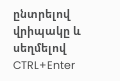ընտրելով վրիպակը և սեղմելով CTRL+Enter